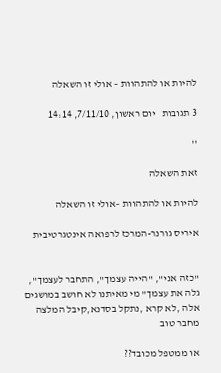להיות או להתהוות – אולי זו השאלה

3 תגובות   יום ראשון, 7/11/10, 14:14

''

זאת השאלה

להיות או להתהוות –אולי זו השאלה

איריס גורנר-המרכז לרפואה אינטגרטיבית


"כזה אני", "הייה עצמך", התחבר לעצמך", גלה את עצמך" מי מאיתנו לא חושב במושגים אלה ,לא קרא ,נתקל בסדנא,קיבל המלצה מחבר טוב

או ממטפל מכובד??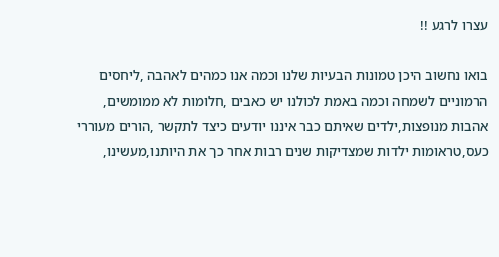עצרו לרגע !!

בואו נחשוב היכן טמונות הבעיות שלנו וכמה אנו כמהים לאהבה ,ליחסים הרמוניים לשמחה וכמה באמת לכולנו יש כאבים ,חלומות לא ממומשים, אהבות מנופצות,ילדים שאיתם כבר איננו יודעים כיצד לתקשר ,הורים מעוררי כעס,טראומות ילדות שמצדיקות שנים רבות אחר כך את היותנו,מעשינו,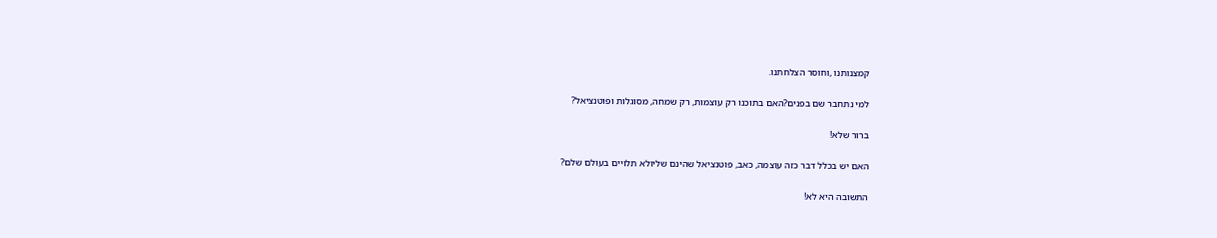קמצנותנו ,וחוסר הצלחתנו.

למי נתחבר שם בפנים?האם בתוכנו רק עוצמות, רק שמחה, מסוגלות ופוטנציאל?

ברור שלא!

האם יש בכלל דבר כזה עוצמה, כאב, פוטנציאל שהינם שליולא תלויים בעולם שלם?

התשובה היא לא!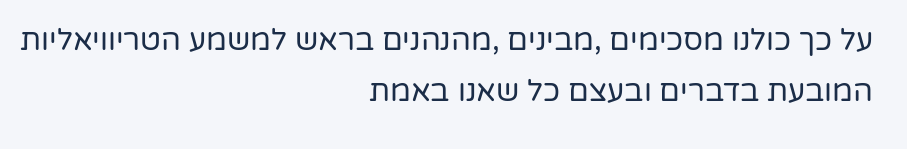על כך כולנו מסכימים ,מבינים ,מהנהנים בראש למשמע הטריוויאליות המובעת בדברים ובעצם כל שאנו באמת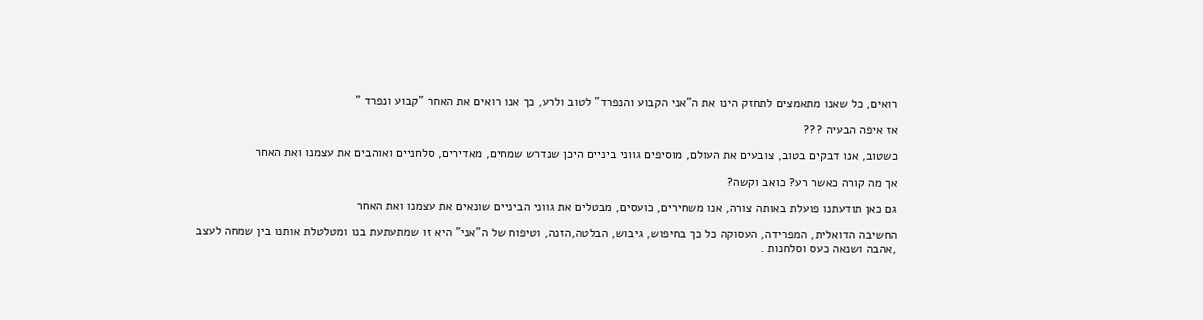רואים, כל שאנו מתאמצים לתחזק הינו את ה"אני הקבוע והנפרד" לטוב ולרע, כך אנו רואים את האחר "קבוע ונפרד "

אז איפה הבעיה ???

כשטוב, אנו דבקים בטוב, צובעים את העולם, מוסיפים גווני ביניים היכן שנדרש שמחים, מאדירים, סלחניים ואוהבים את עצמנו ואת האחר

אך מה קורה כאשר רע? כואב וקשה?

גם כאן תודעתנו פועלת באותה צורה, אנו משחירים, כועסים, מבטלים את גווני הביניים שונאים את עצמנו ואת האחר

החשיבה הדואלית, המפרידה, העסוקה כל כך בחיפוש, גיבוש, הבלטה,הזנה, וטיפוח של ה"אני" היא זו שמתעתעת בנו ומטלטלת אותנו בין שמחה לעצב ,אהבה ושנאה כעס וסלחנות .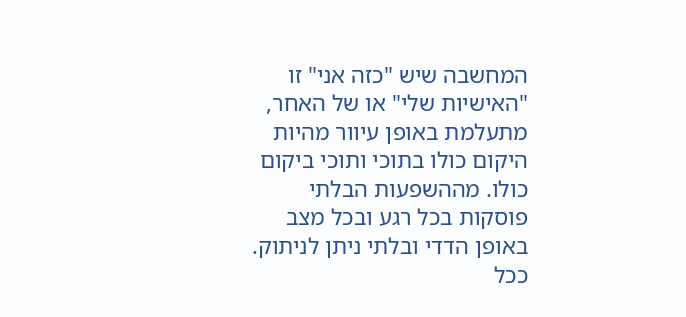המחשבה שיש "כזה אני" זו "האישיות שלי" או של האחר, מתעלמת באופן עיוור מהיות היקום כולו בתוכי ותוכי ביקום כולו. מההשפעות הבלתי פוסקות בכל רגע ובכל מצב באופן הדדי ובלתי ניתן לניתוק. ככל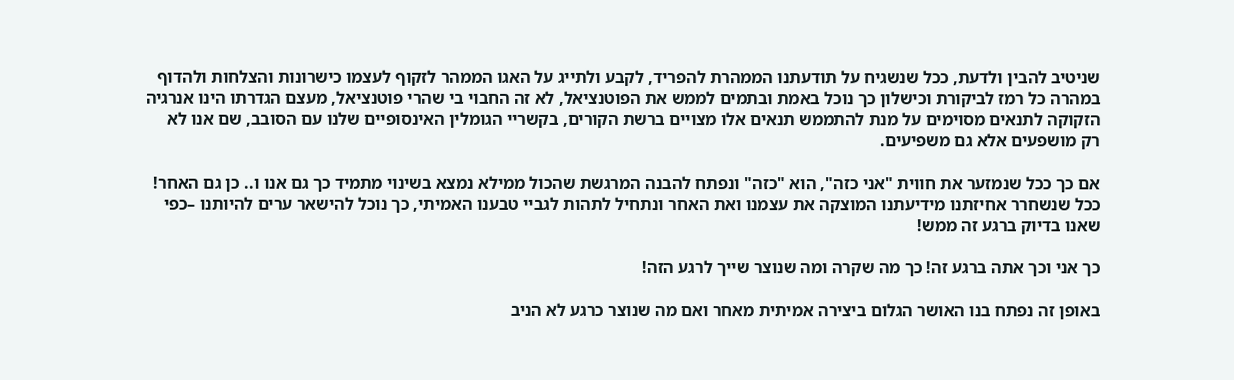שניטיב להבין ולדעת, ככל שנשגיח על תודעתנו הממהרת להפריד, לקבע ולתייג על האגו הממהר לזקוף לעצמו כישרונות והצלחות ולהדוף במהרה כל רמז לביקורת וכישלון כך נוכל באמת ובתמים לממש את הפוטנציאל, לא זה החבוי בי שהרי פוטנציאל, מעצם הגדרתו הינו אנרגיה הזקוקה לתנאים מסוימים על מנת להתממש תנאים אלו מצויים ברשת הקורים, בקשריי הגומלין האינסופיים שלנו עם הסובב, שם אנו לא רק מושפעים אלא גם משפיעים.

אם כך ככל שנמזער את חווית "אני כזה", הוא "כזה" ונפתח להבנה המרגשת שהכול ממילא נמצא בשינוי מתמיד כך גם אנו ו.. כן גם האחר! ככל שנשחרר אחיזתנו מידיעתנו המוצקה את עצמנו ואת האחר ונתחיל לתהות לגביי טבענו האמיתי, כך נוכל להישאר ערים להיותנו –כפי שאנו בדיוק ברגע זה ממש!

כך אני וכך אתה ברגע זה! כך מה שקרה ומה שנוצר שייך לרגע הזה!

באופן זה נפתח בנו האושר הגלום ביצירה אמיתית מאחר ואם מה שנוצר כרגע לא הניב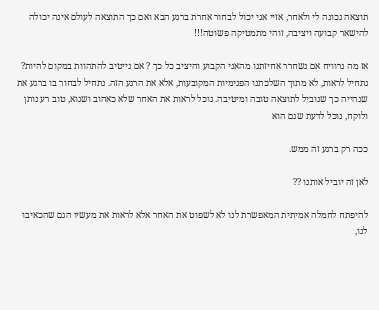תוצאה נכונה לי ולאחר, אזיי אני יכול לבחור אחרת ברגע הבא ואם כך התוצאה לעולם אינה יכולה להישאר קבועה ויציבה, זוהי מתמטיקה פשוטה!!!

אז מה נרוויח אם נשחרר אחיזתנו מהאני הקבוע והיציב כל כך ? אם נייטיב להתהוות במקום להיות? נתחיל לראות, לא מתוך השלכתנו הפנימיות המקובעות, אלא את הרגע הזה. נתחיל לבחור בו ברגע את שנהייה כך שנוביל לתוצאה טובה ומיטיבה. נוכל לראות את האחר שלא כאהוב ושנוא, טוב רע נותן ולוקח, נוכל לדעת שגם הוא

ככה רק ברגע זה ממש.

לאן זה יוביל אותנו ??

להיפתח לחמלה אמיתית המאפשרת לנו לא לשפוט את האחר אלא לראות את מעשיו הגם שהכאיבו לנו,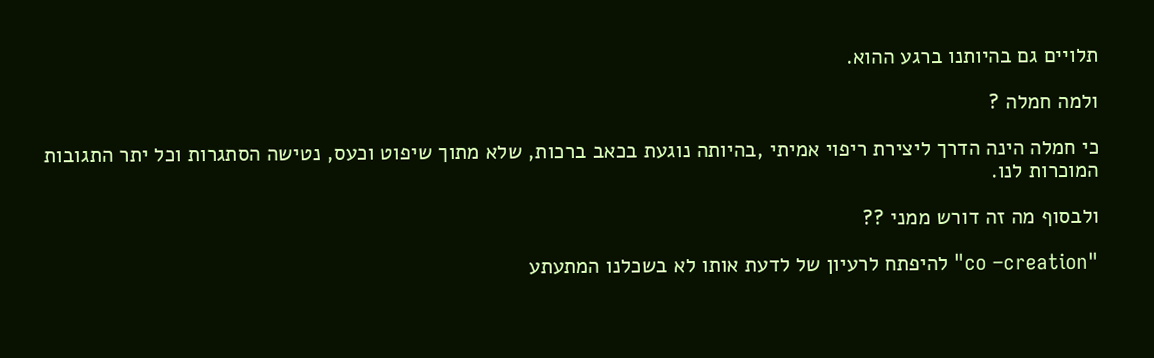תלויים גם בהיותנו ברגע ההוא.

ולמה חמלה ?

כי חמלה הינה הדרך ליצירת ריפוי אמיתי ,בהיותה נוגעת בכאב ברכות, שלא מתוך שיפוט וכעס, נטישה הסתגרות וכל יתר התגובות המוכרות לנו.

ולבסוף מה זה דורש ממני ??

"co –creation" להיפתח לרעיון של לדעת אותו לא בשכלנו המתעתע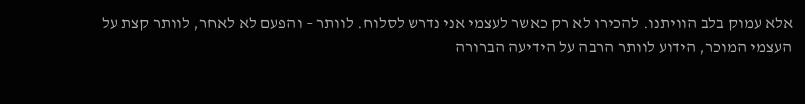אלא עמוק בלב הוויתנו. להכירו לא רק כאשר לעצמי אני נדרש לסלוח. לוותר – והפעם לא לאחר, לוותר קצת על העצמי המוכר, הידוע לוותר הרבה על הידיעה הברורה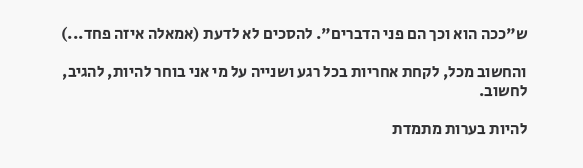ש"ככה הוא וכך הם פני הדברים". להסכים לא לדעת (אמאלה איזה פחד...)

והחשוב מכל, לקחת אחריות בכל רגע ושנייה על מי אני בוחר להיות, להגיב, לחשוב.

להיות בערות מתמדת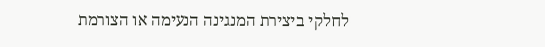לחלקי ביצירת המנגינה הנעימה או הצורמת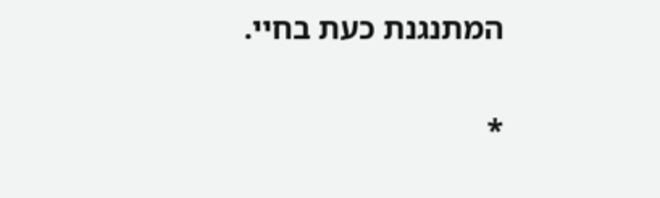המתנגנת כעת בחיי.

*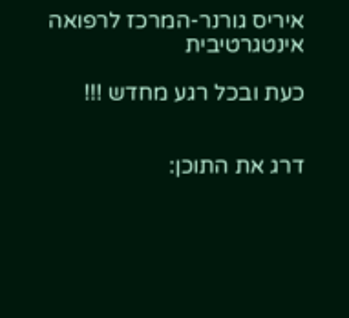איריס גורנר-המרכז לרפואה אינטגרטיבית

כעת ובכל רגע מחדש !!!


דרג את התוכן: